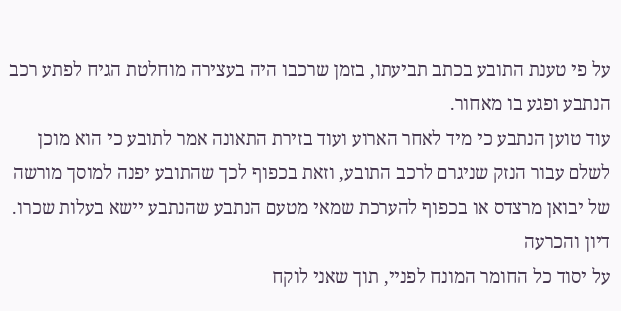על פי טענת התובע בכתב תביעתו, בזמן שרכבו היה בעצירה מוחלטת הגיח לפתע רכב הנתבע ופגע בו מאחור.
עוד טוען הנתבע כי מיד לאחר הארוע ועוד בזירת התאונה אמר לתובע כי הוא מוכן לשלם עבור הנזק שניגרם לרכב התובע, וזאת בכפוף לכך שהתובע יפנה למוסך מורשה של יבואן מרצדס או בכפוף להערכת שמאי מטעם הנתבע שהנתבע יישא בעלות שכרו.
דיון והכרעה
על יסוד כל החומר המונח לפניי, תוך שאני לוקח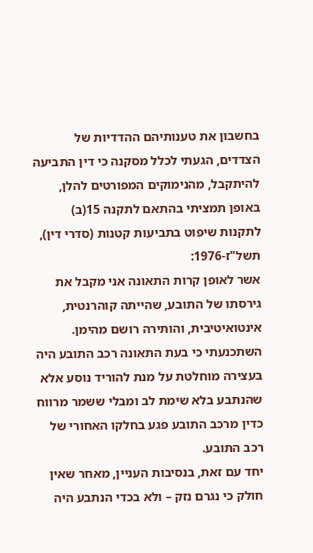בחשבון את טענותיהם ההדדיות של הצדדים, הגעתי לכלל מסקנה כי דין התביעה להיתקבל, מהנימוקים המפורטים להלן, באופן תמציתי בהתאם לתקנה 15(ב) לתקנות שיפוט בתביעות קטנות (סדרי דין), תשל"ז-1976:
אשר לאופן קרות התאונה אני מקבל את גירסתו של התובע, שהייתה קוהרנטית, אינטואיטיבית, והותירה רושם מהימן.
השתכנעתי כי בעת התאונה רכב התובע היה בעצירה מוחלטת על מנת להוריד נוסע אלא שהנתבע בלא שימת לב ומבלי ששמר מרווח כדין מרכב התובע פגע בחלקו האחורי של רכב התובע.
יחד עם זאת, בנסיבות העניין, מאחר שאין חולק כי נגרם נזק – ולא בכדי הנתבע היה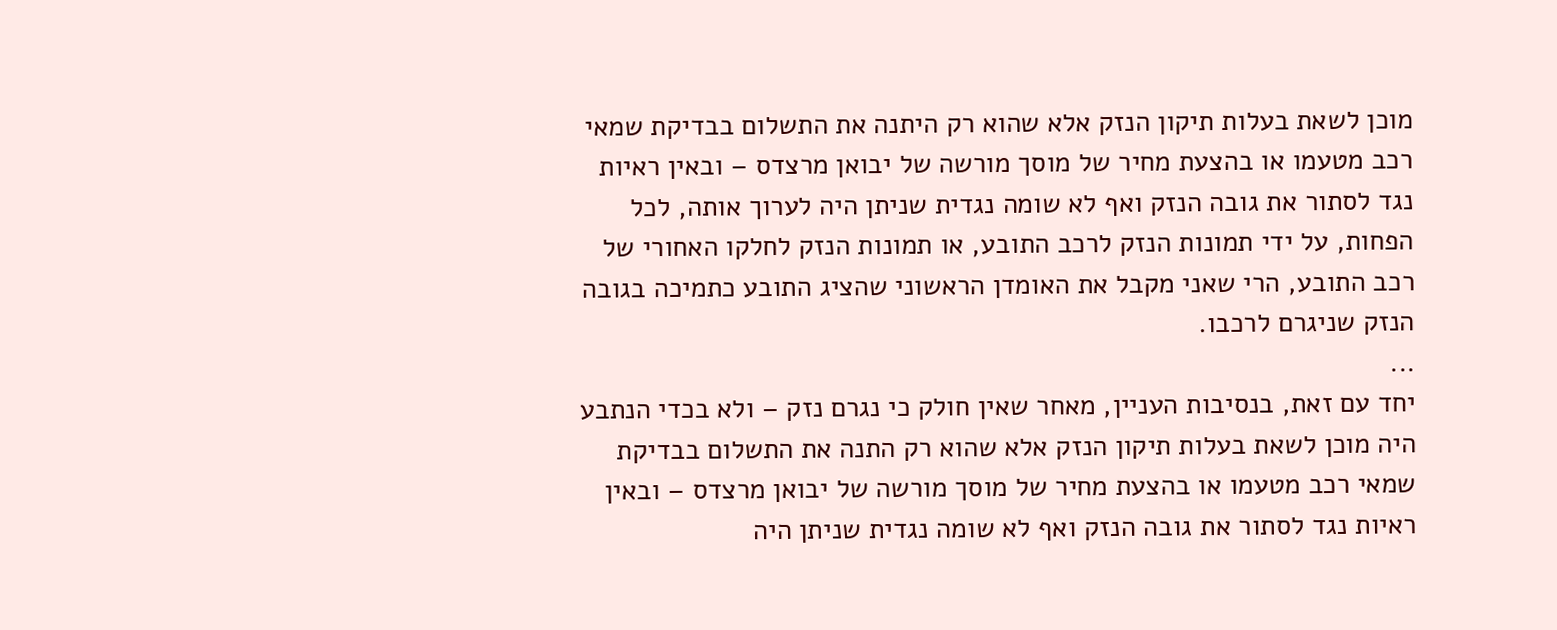מוכן לשאת בעלות תיקון הנזק אלא שהוא רק היתנה את התשלום בבדיקת שמאי רכב מטעמו או בהצעת מחיר של מוסך מורשה של יבואן מרצדס – ובאין ראיות נגד לסתור את גובה הנזק ואף לא שומה נגדית שניתן היה לערוך אותה, לכל הפחות, על ידי תמונות הנזק לרכב התובע, או תמונות הנזק לחלקו האחורי של רכב התובע, הרי שאני מקבל את האומדן הראשוני שהציג התובע כתמיכה בגובה הנזק שניגרם לרכבו.
...
יחד עם זאת, בנסיבות העניין, מאחר שאין חולק כי נגרם נזק – ולא בכדי הנתבע היה מוכן לשאת בעלות תיקון הנזק אלא שהוא רק התנה את התשלום בבדיקת שמאי רכב מטעמו או בהצעת מחיר של מוסך מורשה של יבואן מרצדס – ובאין ראיות נגד לסתור את גובה הנזק ואף לא שומה נגדית שניתן היה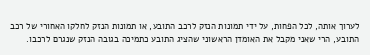לערוך אותה, לכל הפחות, על ידי תמונות הנזק לרכב התובע, או תמונות הנזק לחלקו האחורי של רכב התובע, הרי שאני מקבל את האומדן הראשוני שהציג התובע כתמיכה בגובה הנזק שנגרם לרכבו.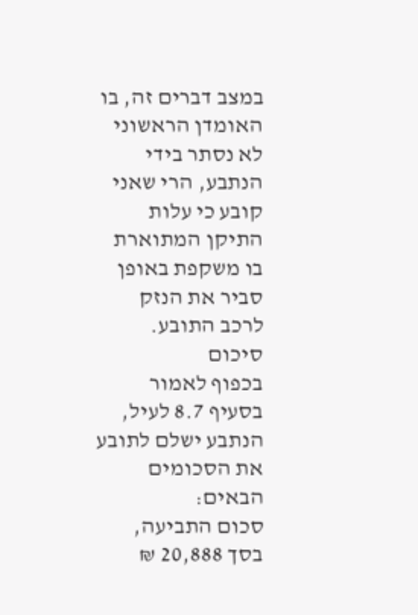במצב דברים זה, בו האומדן הראשוני לא נסתר בידי הנתבע, הרי שאני קובע כי עלות התיקן המתוארת בו משקפת באופן סביר את הנזק לרכב התובע.
סיכום
בכפוף לאמור בסעיף 8.7 לעיל, הנתבע ישלם לתובע את הסכומים הבאים:
סכום התביעה, בסך 20,888 ₪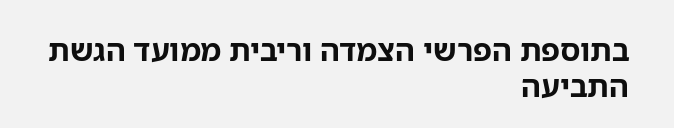בתוספת הפרשי הצמדה וריבית ממועד הגשת התביעה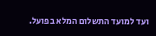ועד למועד התשלום המלא בפועל.